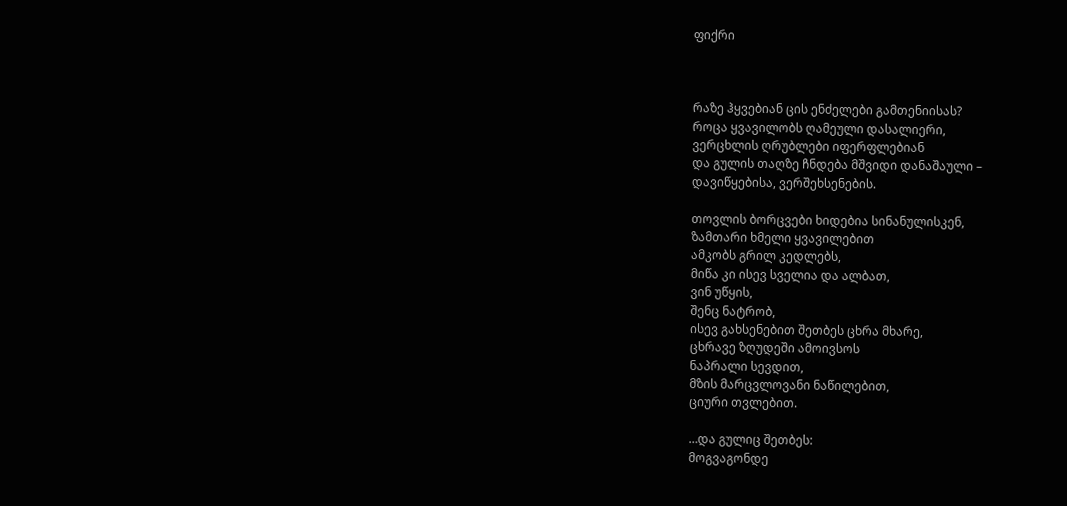ფიქრი



რაზე ჰყვებიან ცის ენძელები გამთენიისას?
როცა ყვავილობს ღამეული დასალიერი,
ვერცხლის ღრუბლები იფერფლებიან
და გულის თაღზე ჩნდება მშვიდი დანაშაული –
დავიწყებისა, ვერშეხსენების.

თოვლის ბორცვები ხიდებია სინანულისკენ,
ზამთარი ხმელი ყვავილებით
ამკობს გრილ კედლებს,
მიწა კი ისევ სველია და ალბათ,
ვინ უწყის,
შენც ნატრობ,
ისევ გახსენებით შეთბეს ცხრა მხარე,
ცხრავე ზღუდეში ამოივსოს
ნაპრალი სევდით,
მზის მარცვლოვანი ნაწილებით,
ციური თვლებით.

…და გულიც შეთბეს:
მოგვაგონდე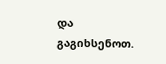და
გაგიხსენოთ.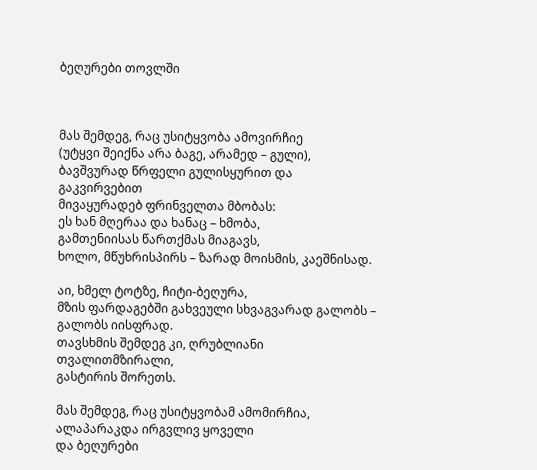ბეღურები თოვლში



მას შემდეგ, რაც უსიტყვობა ამოვირჩიე
(უტყვი შეიქნა არა ბაგე, არამედ – გული),
ბავშვურად წრფელი გულისყურით და გაკვირვებით
მივაყურადებ ფრინველთა მბობას:
ეს ხან მღერაა და ხანაც – ხმობა,
გამთენიისას წართქმას მიაგავს,
ხოლო, მწუხრისპირს – ზარად მოისმის, კაეშნისად.

აი, ხმელ ტოტზე, ჩიტი-ბეღურა,
მზის ფარდაგებში გახვეული სხვაგვარად გალობს –
გალობს იისფრად.
თავსხმის შემდეგ კი, ღრუბლიანი თვალითმზირალი,
გასტირის შორეთს.

მას შემდეგ, რაც უსიტყვობამ ამომირჩია,
ალაპარაკდა ირგვლივ ყოველი
და ბეღურები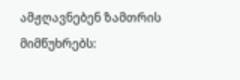ამჟღავნებენ ზამთრის მიმწუხრებს: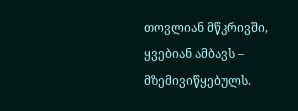თოვლიან მწკრივში, ყვებიან ამბავს –
მზემივიწყებულს.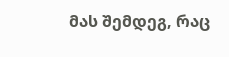მას შემდეგ, რაც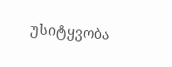უსიტყვობა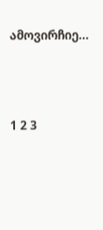ამოვირჩიე…





1 2 3